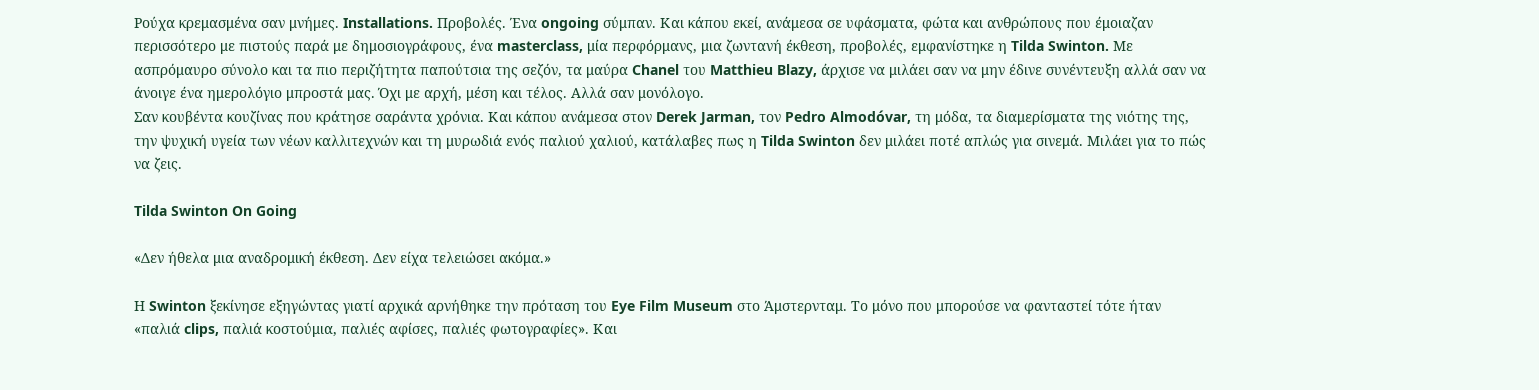Ρούχα κρεμασμένα σαν μνήμες. Installations. Προβολές. Ένα ongoing σύμπαν. Και κάπου εκεί, ανάμεσα σε υφάσματα, φώτα και ανθρώπους που έμοιαζαν περισσότερο με πιστούς παρά με δημοσιογράφους, ένα masterclass, μία περφόρμανς, μια ζωντανή έκθεση, προβολές, εμφανίστηκε η Tilda Swinton. Με ασπρόμαυρο σύνολο και τα πιο περιζήτητα παπούτσια της σεζόν, τα μαύρα Chanel του Matthieu Blazy, άρχισε να μιλάει σαν να μην έδινε συνέντευξη αλλά σαν να άνοιγε ένα ημερολόγιο μπροστά μας. Όχι με αρχή, μέση και τέλος. Αλλά σαν μονόλογο.
Σαν κουβέντα κουζίνας που κράτησε σαράντα χρόνια. Και κάπου ανάμεσα στον Derek Jarman, τον Pedro Almodóvar, τη μόδα, τα διαμερίσματα της νιότης της, την ψυχική υγεία των νέων καλλιτεχνών και τη μυρωδιά ενός παλιού χαλιού, κατάλαβες πως η Tilda Swinton δεν μιλάει ποτέ απλώς για σινεμά. Μιλάει για το πώς να ζεις.

Tilda Swinton On Going

«Δεν ήθελα μια αναδρομική έκθεση. Δεν είχα τελειώσει ακόμα.»

Η Swinton ξεκίνησε εξηγώντας γιατί αρχικά αρνήθηκε την πρόταση του Eye Film Museum στο Άμστερνταμ. Το μόνο που μπορούσε να φανταστεί τότε ήταν «παλιά clips, παλιά κοστούμια, παλιές αφίσες, παλιές φωτογραφίες». Και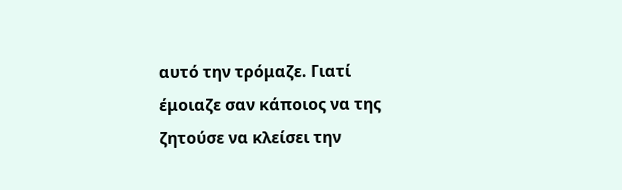αυτό την τρόμαζε. Γιατί έμοιαζε σαν κάποιος να της ζητούσε να κλείσει την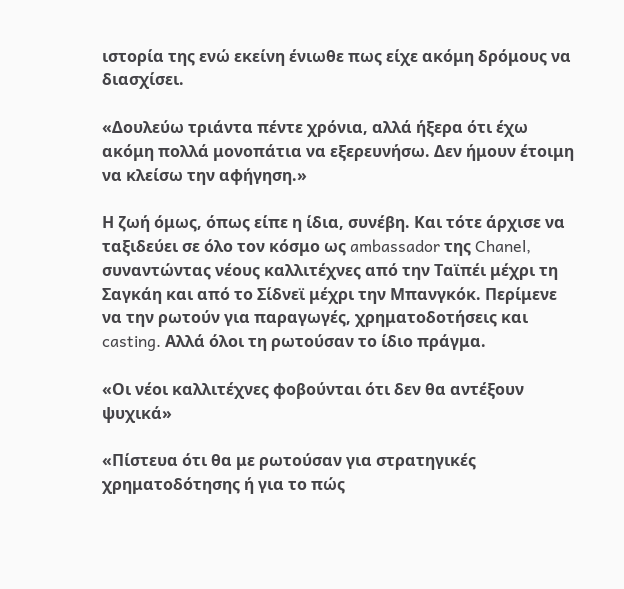ιστορία της ενώ εκείνη ένιωθε πως είχε ακόμη δρόμους να διασχίσει.

«Δουλεύω τριάντα πέντε χρόνια, αλλά ήξερα ότι έχω ακόμη πολλά μονοπάτια να εξερευνήσω. Δεν ήμουν έτοιμη να κλείσω την αφήγηση.»

Η ζωή όμως, όπως είπε η ίδια, συνέβη. Και τότε άρχισε να ταξιδεύει σε όλο τον κόσμο ως ambassador της Chanel, συναντώντας νέους καλλιτέχνες από την Ταϊπέι μέχρι τη Σαγκάη και από το Σίδνεϊ μέχρι την Μπανγκόκ. Περίμενε να την ρωτούν για παραγωγές, χρηματοδοτήσεις και casting. Αλλά όλοι τη ρωτούσαν το ίδιο πράγμα.

«Οι νέοι καλλιτέχνες φοβούνται ότι δεν θα αντέξουν ψυχικά»

«Πίστευα ότι θα με ρωτούσαν για στρατηγικές χρηματοδότησης ή για το πώς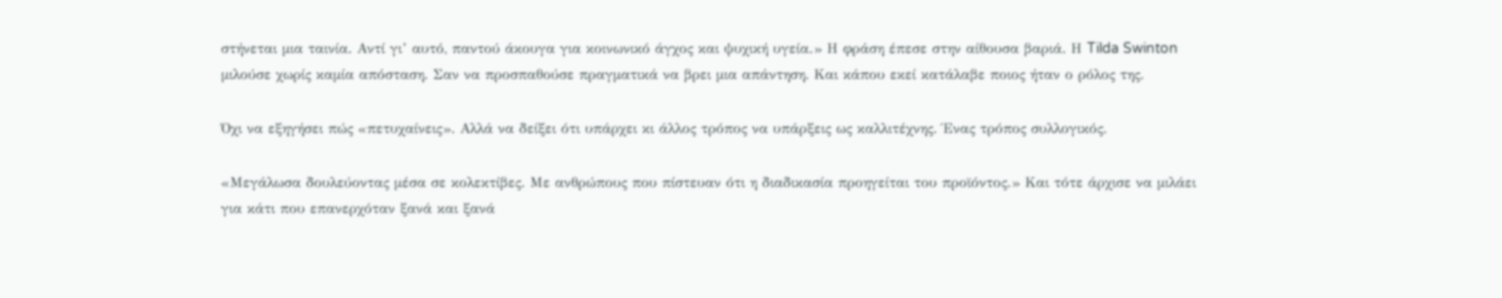στήνεται μια ταινία. Αντί γι’ αυτό, παντού άκουγα για κοινωνικό άγχος και ψυχική υγεία.» Η φράση έπεσε στην αίθουσα βαριά. Η Tilda Swinton μιλούσε χωρίς καμία απόσταση. Σαν να προσπαθούσε πραγματικά να βρει μια απάντηση. Και κάπου εκεί κατάλαβε ποιος ήταν ο ρόλος της.

Όχι να εξηγήσει πώς «πετυχαίνεις». Αλλά να δείξει ότι υπάρχει κι άλλος τρόπος να υπάρξεις ως καλλιτέχνης. Ένας τρόπος συλλογικός.

«Μεγάλωσα δουλεύοντας μέσα σε κολεκτίβες. Με ανθρώπους που πίστευαν ότι η διαδικασία προηγείται του προϊόντος.» Και τότε άρχισε να μιλάει για κάτι που επανερχόταν ξανά και ξανά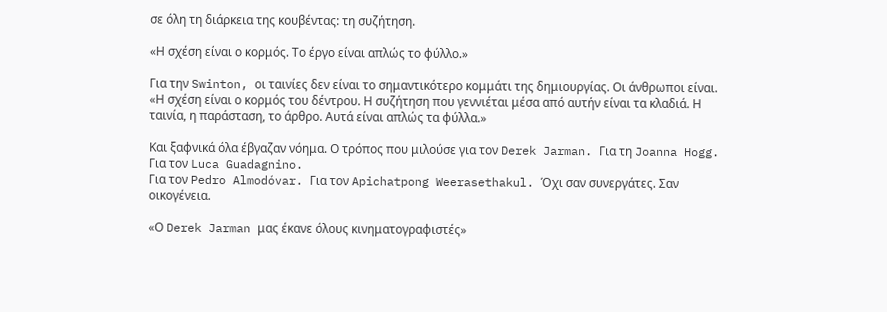σε όλη τη διάρκεια της κουβέντας: τη συζήτηση.

«Η σχέση είναι ο κορμός. Το έργο είναι απλώς το φύλλο.»

Για την Swinton, οι ταινίες δεν είναι το σημαντικότερο κομμάτι της δημιουργίας. Οι άνθρωποι είναι. «Η σχέση είναι ο κορμός του δέντρου. Η συζήτηση που γεννιέται μέσα από αυτήν είναι τα κλαδιά. Η ταινία, η παράσταση, το άρθρο. Αυτά είναι απλώς τα φύλλα.»

Και ξαφνικά όλα έβγαζαν νόημα. Ο τρόπος που μιλούσε για τον Derek Jarman. Για τη Joanna Hogg. Για τον Luca Guadagnino.
Για τον Pedro Almodóvar. Για τον Apichatpong Weerasethakul. Όχι σαν συνεργάτες. Σαν οικογένεια.

«Ο Derek Jarman μας έκανε όλους κινηματογραφιστές»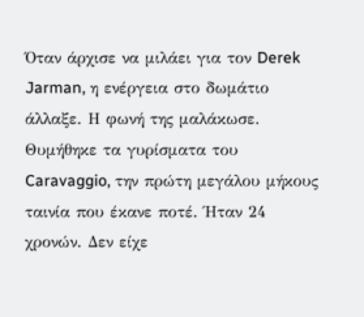Όταν άρχισε να μιλάει για τον Derek Jarman, η ενέργεια στο δωμάτιο άλλαξε. Η φωνή της μαλάκωσε. Θυμήθηκε τα γυρίσματα του Caravaggio, την πρώτη μεγάλου μήκους ταινία που έκανε ποτέ. Ήταν 24 χρονών. Δεν είχε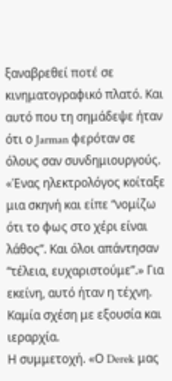ξαναβρεθεί ποτέ σε κινηματογραφικό πλατό. Και αυτό που τη σημάδεψε ήταν ότι ο Jarman φερόταν σε όλους σαν συνδημιουργούς. «Ένας ηλεκτρολόγος κοίταξε μια σκηνή και είπε “νομίζω ότι το φως στο χέρι είναι λάθος”. Και όλοι απάντησαν “τέλεια, ευχαριστούμε”.» Για εκείνη, αυτό ήταν η τέχνη. Καμία σχέση με εξουσία και ιεραρχία.
Η συμμετοχή. «Ο Derek μας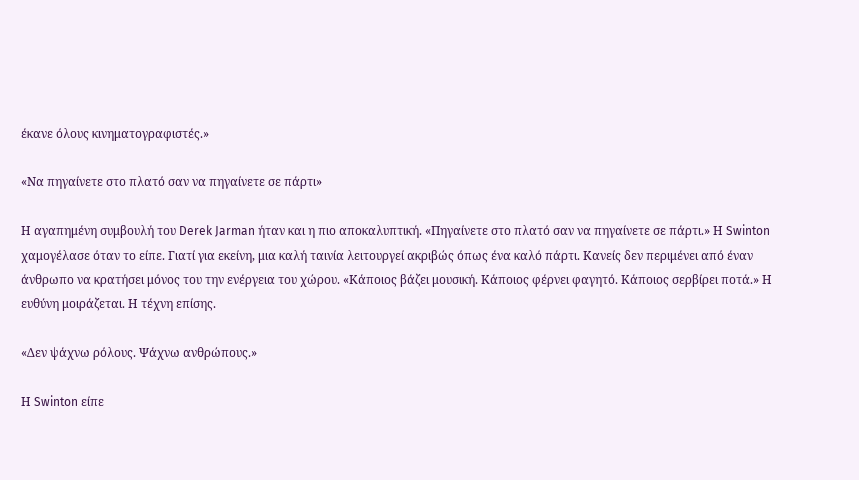έκανε όλους κινηματογραφιστές.»

«Να πηγαίνετε στο πλατό σαν να πηγαίνετε σε πάρτι»

Η αγαπημένη συμβουλή του Derek Jarman ήταν και η πιο αποκαλυπτική. «Πηγαίνετε στο πλατό σαν να πηγαίνετε σε πάρτι.» Η Swinton χαμογέλασε όταν το είπε. Γιατί για εκείνη, μια καλή ταινία λειτουργεί ακριβώς όπως ένα καλό πάρτι. Κανείς δεν περιμένει από έναν άνθρωπο να κρατήσει μόνος του την ενέργεια του χώρου. «Κάποιος βάζει μουσική. Κάποιος φέρνει φαγητό. Κάποιος σερβίρει ποτά.» Η ευθύνη μοιράζεται. Η τέχνη επίσης.

«Δεν ψάχνω ρόλους. Ψάχνω ανθρώπους.»

Η Swinton είπε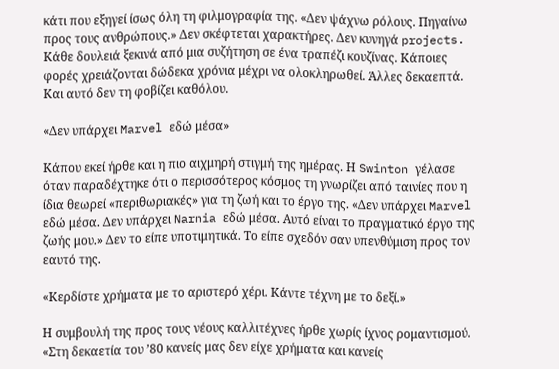κάτι που εξηγεί ίσως όλη τη φιλμογραφία της. «Δεν ψάχνω ρόλους. Πηγαίνω προς τους ανθρώπους.» Δεν σκέφτεται χαρακτήρες. Δεν κυνηγά projects. Κάθε δουλειά ξεκινά από μια συζήτηση σε ένα τραπέζι κουζίνας. Κάποιες φορές χρειάζονται δώδεκα χρόνια μέχρι να ολοκληρωθεί. Άλλες δεκαεπτά. Και αυτό δεν τη φοβίζει καθόλου.

«Δεν υπάρχει Marvel εδώ μέσα»

Κάπου εκεί ήρθε και η πιο αιχμηρή στιγμή της ημέρας. Η Swinton γέλασε όταν παραδέχτηκε ότι ο περισσότερος κόσμος τη γνωρίζει από ταινίες που η ίδια θεωρεί «περιθωριακές» για τη ζωή και το έργο της. «Δεν υπάρχει Marvel εδώ μέσα. Δεν υπάρχει Narnia εδώ μέσα. Αυτό είναι το πραγματικό έργο της ζωής μου.» Δεν το είπε υποτιμητικά. Το είπε σχεδόν σαν υπενθύμιση προς τον εαυτό της.

«Κερδίστε χρήματα με το αριστερό χέρι. Κάντε τέχνη με το δεξί.»

Η συμβουλή της προς τους νέους καλλιτέχνες ήρθε χωρίς ίχνος ρομαντισμού. «Στη δεκαετία του ’80 κανείς μας δεν είχε χρήματα και κανείς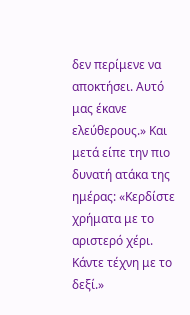δεν περίμενε να αποκτήσει. Αυτό μας έκανε ελεύθερους.» Και μετά είπε την πιο δυνατή ατάκα της ημέρας: «Κερδίστε χρήματα με το αριστερό χέρι. Κάντε τέχνη με το δεξί.»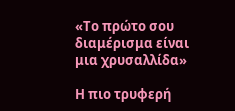«Το πρώτο σου διαμέρισμα είναι μια χρυσαλλίδα»

Η πιο τρυφερή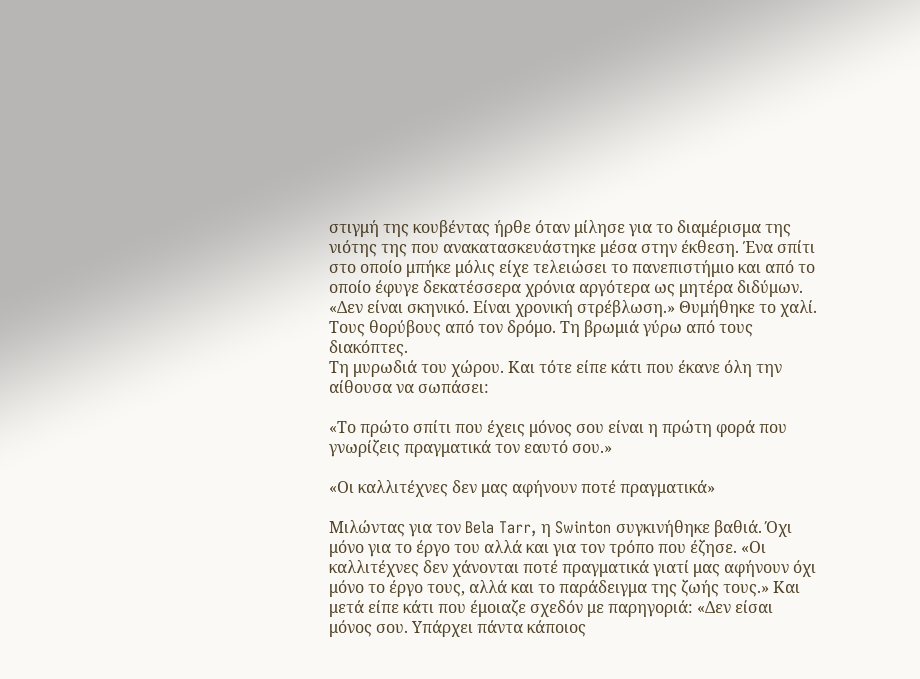στιγμή της κουβέντας ήρθε όταν μίλησε για το διαμέρισμα της νιότης της που ανακατασκευάστηκε μέσα στην έκθεση. Ένα σπίτι στο οποίο μπήκε μόλις είχε τελειώσει το πανεπιστήμιο και από το οποίο έφυγε δεκατέσσερα χρόνια αργότερα ως μητέρα διδύμων. «Δεν είναι σκηνικό. Είναι χρονική στρέβλωση.» Θυμήθηκε το χαλί.
Τους θορύβους από τον δρόμο. Τη βρωμιά γύρω από τους διακόπτες.
Τη μυρωδιά του χώρου. Και τότε είπε κάτι που έκανε όλη την αίθουσα να σωπάσει:

«Το πρώτο σπίτι που έχεις μόνος σου είναι η πρώτη φορά που γνωρίζεις πραγματικά τον εαυτό σου.»

«Οι καλλιτέχνες δεν μας αφήνουν ποτέ πραγματικά»

Μιλώντας για τον Bela Tarr, η Swinton συγκινήθηκε βαθιά. Όχι μόνο για το έργο του αλλά και για τον τρόπο που έζησε. «Οι καλλιτέχνες δεν χάνονται ποτέ πραγματικά γιατί μας αφήνουν όχι μόνο το έργο τους, αλλά και το παράδειγμα της ζωής τους.» Και μετά είπε κάτι που έμοιαζε σχεδόν με παρηγοριά: «Δεν είσαι μόνος σου. Υπάρχει πάντα κάποιος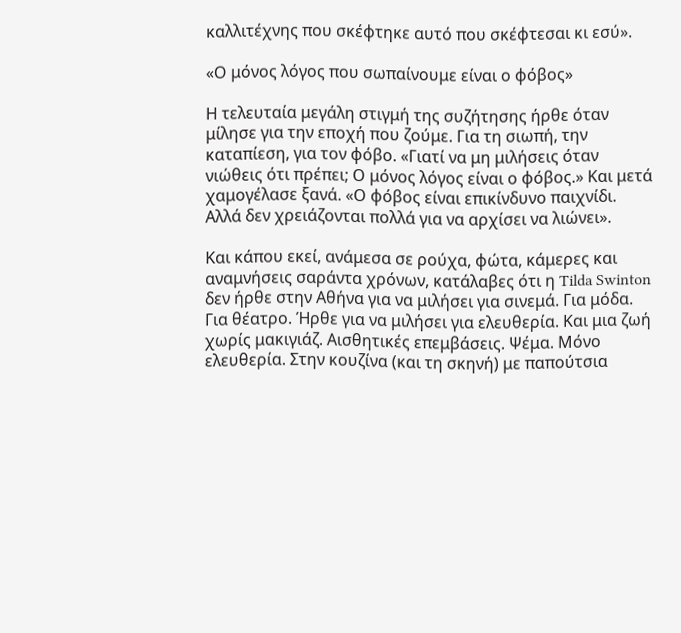καλλιτέχνης που σκέφτηκε αυτό που σκέφτεσαι κι εσύ».

«Ο μόνος λόγος που σωπαίνουμε είναι ο φόβος»

Η τελευταία μεγάλη στιγμή της συζήτησης ήρθε όταν μίλησε για την εποχή που ζούμε. Για τη σιωπή, την καταπίεση, για τον φόβο. «Γιατί να μη μιλήσεις όταν νιώθεις ότι πρέπει; Ο μόνος λόγος είναι ο φόβος.» Και μετά χαμογέλασε ξανά. «Ο φόβος είναι επικίνδυνο παιχνίδι. Αλλά δεν χρειάζονται πολλά για να αρχίσει να λιώνει».

Και κάπου εκεί, ανάμεσα σε ρούχα, φώτα, κάμερες και αναμνήσεις σαράντα χρόνων, κατάλαβες ότι η Tilda Swinton δεν ήρθε στην Αθήνα για να μιλήσει για σινεμά. Για μόδα. Για θέατρο. Ήρθε για να μιλήσει για ελευθερία. Και μια ζωή χωρίς μακιγιάζ. Αισθητικές επεμβάσεις. Ψέμα. Μόνο ελευθερία. Στην κουζίνα (και τη σκηνή) με παπούτσια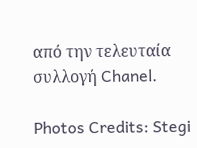από την τελευταία συλλογή Chanel.

Photos Credits: Stegi